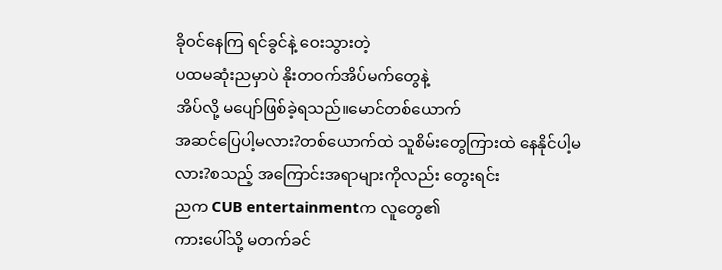ခိုဝင်နေကြ ရင်ခွင်နဲ့ ဝေးသွားတဲ့
ပထမဆုံးညမှာပဲ နိုးတဝက်အိပ်မက်တွေနဲ့
အိပ်လို့ မပျော်ဖြစ်ခဲ့ရသည်။မောင်တစ်ယောက်
အဆင်ပြေပါ့မလား?တစ်ယောက်ထဲ သူစိမ်းတွေကြားထဲ နေနိုင်ပါ့မလား?စသည့် အကြောင်းအရာများကိုလည်း တွေးရင်း
ညက CUB entertainmentက လူတွေ၏
ကားပေါ်သို့ မတက်ခင်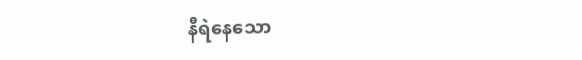နီရဲနေသော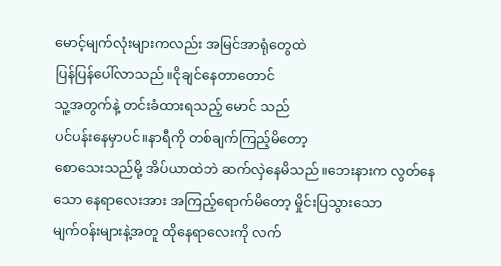မောင့်မျက်လုံးများကလည်း အမြင်အာရုံတွေထဲ
ပြန်ပြန်ပေါ်လာသည်။ငိုချင်နေတာတောင်
သူ့အတွက်နဲ့ တင်းခံထားရသည့် မောင် သည်
ပင်ပန်းနေမှာပင်။နာရီကို တစ်ချက်ကြည့်မိတော့
စောသေးသည်မို့ အိပ်ယာထဲဘဲ ဆက်လှဲနေမိသည်။ဘေးနားက လွတ်နေသော နေရာလေးအား အကြည့်ရောက်မိတော့ မှိုင်းပြသွားသော
မျက်ဝန်းများနဲ့အတူ ထိုနေရာလေးကို လက်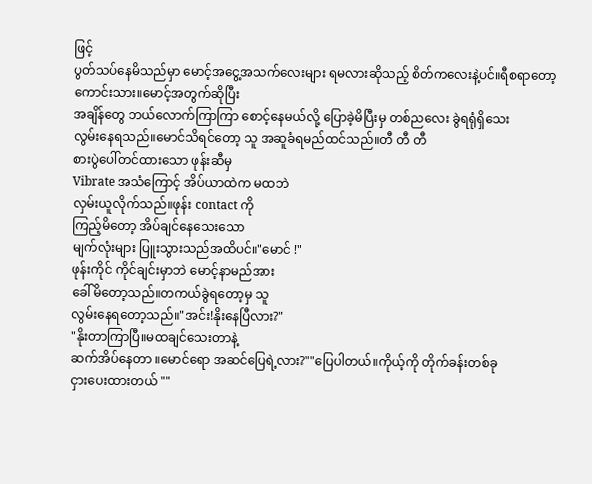ဖြင့်
ပွတ်သပ်နေမိသည်မှာ မောင့်အငွေ့အသက်လေးများ ရမလားဆိုသည့် စိတ်ကလေးနဲ့ပင်။ရီစရာတော့ကောင်းသား။မောင့်အတွက်ဆိုပြီး
အချိန်တွေ ဘယ်လောက်ကြာကြာ စောင့်နေမယ်လို့ ပြောခဲ့မိပြီးမှ တစ်ညလေး ခွဲရရုံရှိသေး
လွမ်းနေရသည်။မောင်သိရင်တော့ သူ အဆူခံရမည်ထင်သည်။တီ တီ တီ
စားပွဲပေါ်တင်ထားသော ဖုန်းဆီမှ
Vibrate အသံကြောင့် အိပ်ယာထဲက မထဘဲ
လှမ်းယူလိုက်သည်။ဖုန်း contact ကို
ကြည့်မိတော့ အိပ်ချင်နေသေးသော
မျက်လုံးများ ပြူးသွားသည်အထိပင်။"မောင် !"
ဖုန်းကိုင် ကိုင်ချင်းမှာဘဲ မောင့်နာမည်အား
ခေါ်မိတော့သည်။တကယ်ခွဲရတော့မှ သူ
လွမ်းနေရတော့သည်။"အင်း!နိုးနေပြီလား?"
"နိုးတာကြာပြီ။မထချင်သေးတာနဲ့
ဆက်အိပ်နေတာ ။မောင်ရော အဆင်ပြေရဲ့လား?""ပြေပါတယ်။ကိုယ့်ကို တိုက်ခန်းတစ်ခု
ငှားပေးထားတယ် ""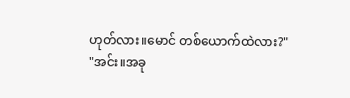ဟုတ်လား။မောင် တစ်ယောက်ထဲလား?"
"အင်း။အခု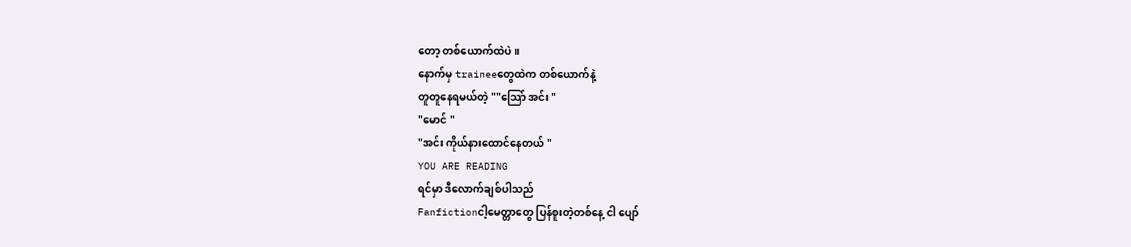တော့ တစ်ယောက်ထဲပဲ။
နောက်မှ traineeတွေထဲက တစ်ယောက်နဲ့
တူတူနေရမယ်တဲ့ ""သြော် အင်း "
"မောင် "
"အင်း ကိုယ်နားထောင်နေတယ် "
YOU ARE READING
ရင်မှာ ဒီလောက်ချစ်ပါသည်
Fanfictionငါ့မေတ္တာတွေ ပြန်စူးတဲ့တစ်နေ့ ငါ ပျော်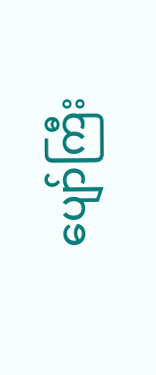ပျော်ကြီး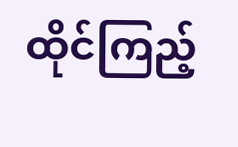ထိုင်ကြည့်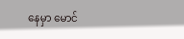နေမှာ မောင်